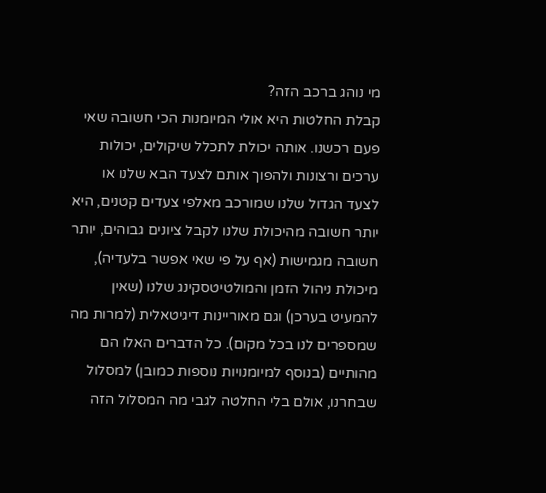מי נוהג ברכב הזה?
קבלת החלטות היא אולי המיומנות הכי חשובה שאי פעם רכשנו. אותה יכולת לתכלל שיקולים, יכולות ערכים ורצונות ולהפוך אותם לצעד הבא שלנו או לצעד הגדול שלנו שמורכב מאלפי צעדים קטנים, היא יותר חשובה מהיכולת שלנו לקבל ציונים גבוהים, יותר חשובה מגמישות (אף על פי שאי אפשר בלעדיה), מיכולת ניהול הזמן והמולטיטסקינג שלנו (שאין להמעיט בערכן) וגם מאוריינות דיגיטאלית (למרות מה שמספרים לנו בכל מקום). כל הדברים האלו הם מהותיים (בנוסף למיומנויות נוספות כמובן) למסלול שבחרנו, אולם בלי החלטה לגבי מה המסלול הזה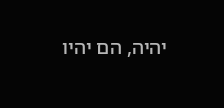יהיה, הם יהיו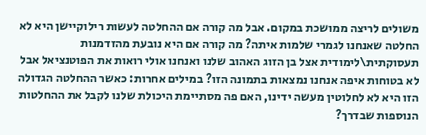משולים לריצה ממושכת במקום. אבל מה קורה אם ההחלטה לעשות רילוקיישן היא לא החלטה שאנחנו לגמרי שלמות איתה? מה קורה אם היא נובעת מהזדמנות תעסוקתית\לימודית אצל בן הזוג האהוב שלנו ואנחנו אולי רואות את הפוטנציאל אבל לא בטוחות איפה אנחנו נמצאות בתמונה הזו? במילים אחרות: כאשר ההחלטה הגדולה הזו היא לא לחלוטין מעשה ידינו, האם פה מסתיימת היכולת שלנו לקבל את ההחלטות הנוספות שבדרך?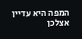המפה היא עדיין אצלכן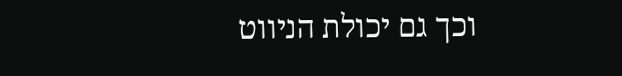וכך גם יכולת הניווט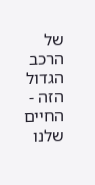של הרכב הגדול הזה - החיים שלנו